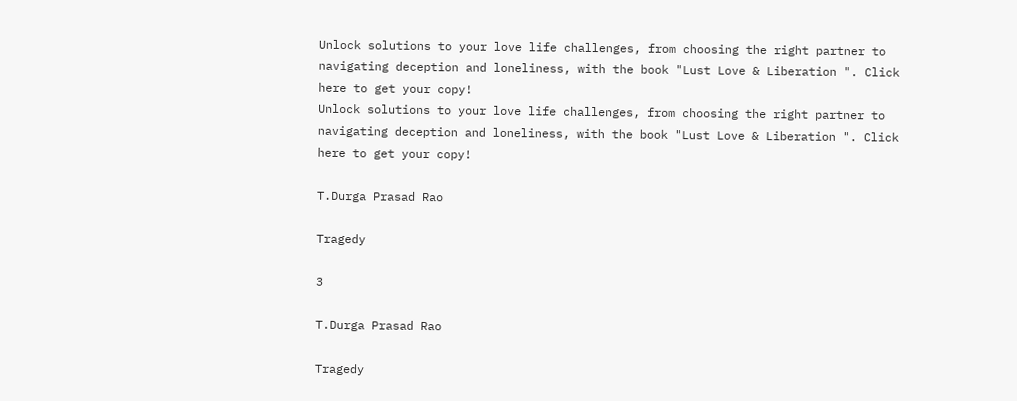Unlock solutions to your love life challenges, from choosing the right partner to navigating deception and loneliness, with the book "Lust Love & Liberation ". Click here to get your copy!
Unlock solutions to your love life challenges, from choosing the right partner to navigating deception and loneliness, with the book "Lust Love & Liberation ". Click here to get your copy!

T.Durga Prasad Rao

Tragedy

3

T.Durga Prasad Rao

Tragedy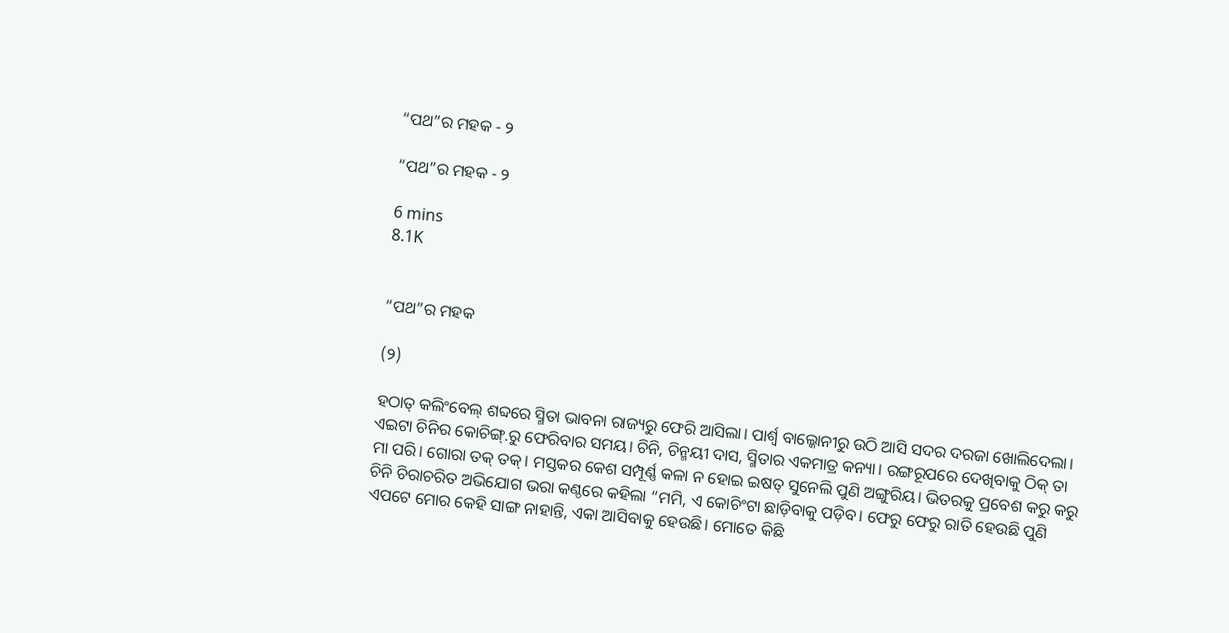“ପଥ”ର ମହକ - ୨

“ପଥ”ର ମହକ - ୨

6 mins
8.1K


“ପଥ”ର ମହକ

(୨)

ହଠାତ୍ କଲିଂବେଲ୍ ଶବ୍ଦରେ ସ୍ମିତା ଭାବନା ରାଜ୍ୟରୁ ଫେରି ଆସିଲା। ପାର୍ଶ୍ୱ ବାଲ୍କୋନୀରୁ ଉଠି ଆସି ସଦର ଦରଜା ଖୋଲିଦେଲା। ଏଇଟା ଚିନିର କୋଚିଙ୍ଗ୍.ରୁ ଫେରିବାର ସମୟ। ଚିନି, ଚିନ୍ମୟୀ ଦାସ, ସ୍ମିତାର ଏକମାତ୍ର କନ୍ୟା। ରଙ୍ଗରୂପରେ ଦେଖିବାକୁ ଠିକ୍ ତା ମା ପରି। ଗୋରା ତକ୍ ତକ୍। ମସ୍ତକର କେଶ ସମ୍ପୂର୍ଣ୍ଣ କଳା ନ ହୋଇ ଇଷତ୍ ସୁନେଲି ପୁଣି ଅଙ୍ଗୁରିୟ। ଭିତରକୁ ପ୍ରବେଶ କରୁ କରୁ ଚିନି ଚିରାଚରିତ ଅଭିଯୋଗ ଭରା କଣ୍ଠରେ କହିଲା “ମମି, ଏ କୋଚିଂଟା ଛାଡ଼ିବାକୁ ପଡ଼ିବ। ଫେରୁ ଫେରୁ ରାତି ହେଉଛି ପୁଣି ଏପଟେ ମୋର କେହି ସାଙ୍ଗ ନାହାନ୍ତି, ଏକା ଆସିବାକୁ ହେଉଛି। ମୋତେ କିଛି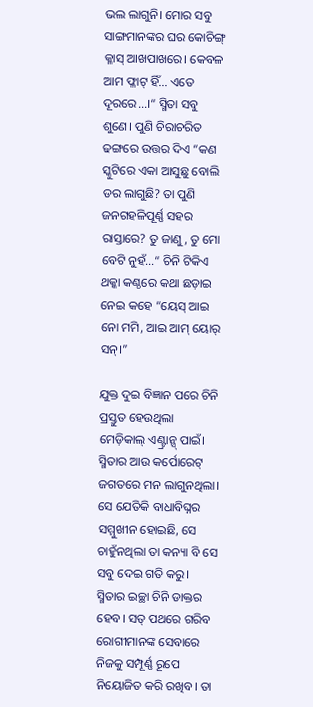ଭଲ ଲାଗୁନି। ମୋର ସବୁ ସାଙ୍ଗମାନଙ୍କର ଘର କୋଚିଙ୍ଗ୍ କ୍ଳାସ୍ ଆଖପାଖରେ। କେବଳ ଆମ ଫ୍ଳାଟ୍ ହିଁ... ଏତେ ଦୂରରେ...।“ ସ୍ମିତା ସବୁ ଶୁଣେ। ପୁଣି ଚିରାଚରିତ ଢଙ୍ଗରେ ଉତ୍ତର ଦିଏ “କଣ ସ୍କୁଟିରେ ଏକା ଆସୁଛୁ ବୋଲି ଡର ଲାଗୁଛି? ତା ପୁଣି ଜନଗହଳିପୂର୍ଣ୍ଣ ସହର ରାସ୍ତାରେ? ତୁ ଜାଣୁ, ତୁ ମୋ ବେଟି ନୁହଁ...“ ଚିନି ଟିକିଏ ଥକ୍କା କଣ୍ଠରେ କଥା ଛଡ଼ାଇ ନେଇ କହେ “ୟେସ୍ ଆଇ ନୋ ମମି, ଆଇ ଆମ୍ ୟୋର୍ ସନ୍।”

ଯୁକ୍ତ ଦୁଇ ବିଜ୍ଞାନ ପରେ ଚିନି ପ୍ରସ୍ତୁତ ହେଉଥିଲା ମେଡ଼ିକାଲ୍ ଏଣ୍ଟ୍ରାନ୍ସ୍ ପାଇଁ। ସ୍ମିତାର ଆଉ କର୍ପୋରେଟ୍ ଜଗତରେ ମନ ଲାଗୁନଥିଲା। ସେ ଯେତିକି ବାଧାବିଘ୍ନର ସମ୍ମୁଖୀନ ହୋଇଛି, ସେ ଚାହୁଁନଥିଲା ତା କନ୍ୟା ବି ସେ ସବୁ ଦେଇ ଗତି କରୁ। ସ୍ମିତାର ଇଚ୍ଛା ଚିନି ଡାକ୍ତର ହେବ। ସତ୍ ପଥରେ ଗରିବ ରୋଗୀମାନଙ୍କ ସେବାରେ ନିଜକୁ ସମ୍ପୂର୍ଣ୍ଣ ରୂପେ ନିୟୋଜିତ କରି ରଖିବ। ତା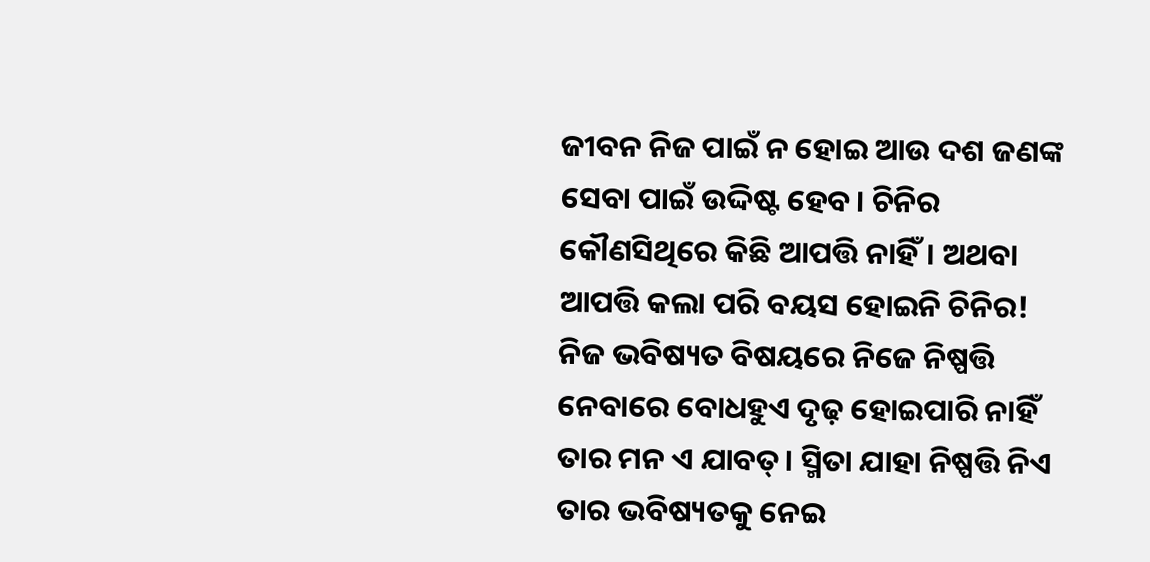ଜୀବନ ନିଜ ପାଇଁ ନ ହୋଇ ଆଉ ଦଶ ଜଣଙ୍କ ସେବା ପାଇଁ ଉଦ୍ଦିଷ୍ଟ ହେବ। ଚିନିର କୌଣସିଥିରେ କିଛି ଆପତ୍ତି ନାହିଁ। ଅଥବା ଆପତ୍ତି କଲା ପରି ବୟସ ହୋଇନି ଚିନିର! ନିଜ ଭବିଷ୍ୟତ ବିଷୟରେ ନିଜେ ନିଷ୍ପତ୍ତି ନେବାରେ ବୋଧହୁଏ ଦୃଢ଼ ହୋଇପାରି ନାହିଁ ତାର ମନ ଏ ଯାବତ୍। ସ୍ମିତା ଯାହା ନିଷ୍ପତ୍ତି ନିଏ ତାର ଭବିଷ୍ୟତକୁ ନେଇ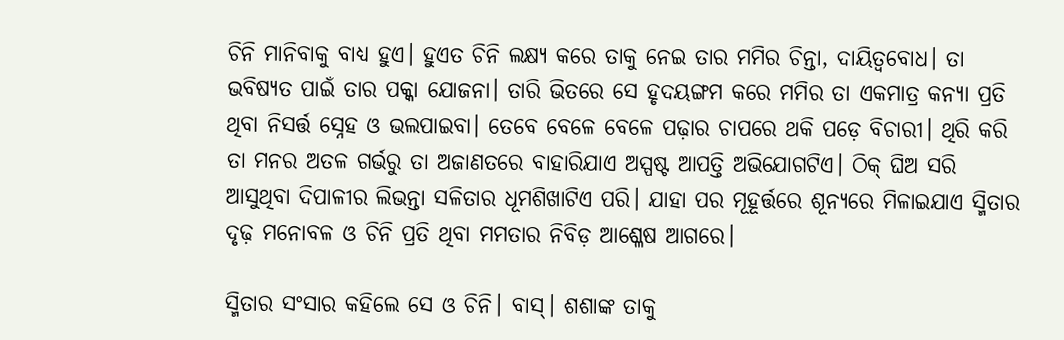ଚିନି ମାନିବାକୁ ବାଧ୍ୟ ହୁଏ। ହୁଏତ ଚିନି ଲକ୍ଷ୍ୟ କରେ ତାକୁ ନେଇ ତାର ମମିର ଚିନ୍ତା, ଦାୟିତ୍ୱବୋଧ। ତା ଭବିଷ୍ୟତ ପାଇଁ ତାର ପକ୍କା ଯୋଜନା। ତାରି ଭିତରେ ସେ ହୃଦୟଙ୍ଗମ କରେ ମମିର ତା ଏକମାତ୍ର କନ୍ୟା ପ୍ରତି ଥିବା ନିସର୍ତ୍ତ ସ୍ନେହ ଓ ଭଲପାଇବା। ତେବେ ବେଳେ ବେଳେ ପଢ଼ାର ଚାପରେ ଥକି ପଡ଼େ ବିଚାରୀ। ଥିରି କରି ତା ମନର ଅତଳ ଗର୍ଭରୁ ତା ଅଜାଣତରେ ବାହାରିଯାଏ ଅସ୍ପଷ୍ଟ ଆପତ୍ତି ଅଭିଯୋଗଟିଏ। ଠିକ୍ ଘିଅ ସରି ଆସୁଥିବା ଦିପାଳୀର ଲିଭନ୍ତା ସଳିତାର ଧୂମଶିଖାଟିଏ ପରି। ଯାହା ପର ମୂହୂର୍ତ୍ତରେ ଶୂନ୍ୟରେ ମିଳାଇଯାଏ ସ୍ମିତାର ଦୃଢ଼ ମନୋବଳ ଓ ଚିନି ପ୍ରତି ଥିବା ମମତାର ନିବିଡ଼ ଆଶ୍ଳେଷ ଆଗରେ।

ସ୍ମିତାର ସଂସାର କହିଲେ ସେ ଓ ଚିନି। ବାସ୍। ଶଶାଙ୍କ ତାକୁ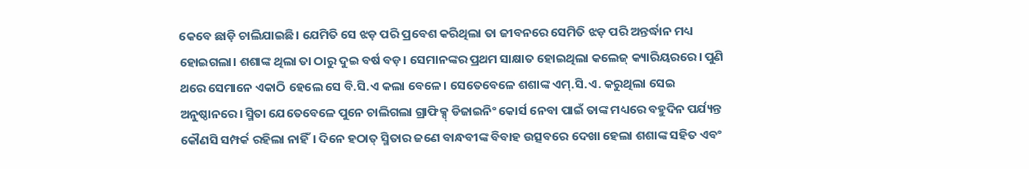କେବେ ଛାଡ଼ି ଚାଲିଯାଇଛି। ଯେମିତି ସେ ଝଡ଼ ପରି ପ୍ରବେଶ କରିଥିଲା ତା ଜୀବନରେ ସେମିତି ଝଡ଼ ପରି ଅନ୍ତର୍ଦ୍ଧାନ ମଧ୍ୟ ହୋଇଗଲା। ଶଶାଙ୍କ ଥିଲା ତା ଠାରୁ ଦୁଇ ବର୍ଷ ବଡ଼। ସେମାନଙ୍କର ପ୍ରଥମ ସାକ୍ଷାତ ହୋଇଥିଲା କଲେଜ୍ କ୍ୟାରିୟରରେ। ପୁଣି ଥରେ ସେମାନେ ଏକାଠି ହେଲେ ସେ ବି.ସି.ଏ କଲା ବେଳେ। ସେତେବେଳେ ଶଶାଙ୍କ ଏମ୍.ସି.ଏ. କରୁଥିଲା ସେଇ ଅନୁଷ୍ଠାନରେ। ସ୍ମିତା ଯେତେବେଳେ ପୁନେ ଚାଲିଗଲା ଗ୍ରାଫିକ୍ସ୍ ଡିଜାଇନିଂ କୋର୍ସ ନେବା ପାଇଁ ତାଙ୍କ ମଧ୍ୟରେ ବହୁଦିନ ପର୍ଯ୍ୟନ୍ତ କୌଣସି ସମ୍ପର୍କ ରହିଲା ନାହିଁ। ଦିନେ ହଠାତ୍ ସ୍ମିତାର ଜଣେ ବାନ୍ଧବୀଙ୍କ ବିବାହ ଉତ୍ସବରେ ଦେଖା ହେଲା ଶଶାଙ୍କ ସହିତ ଏବଂ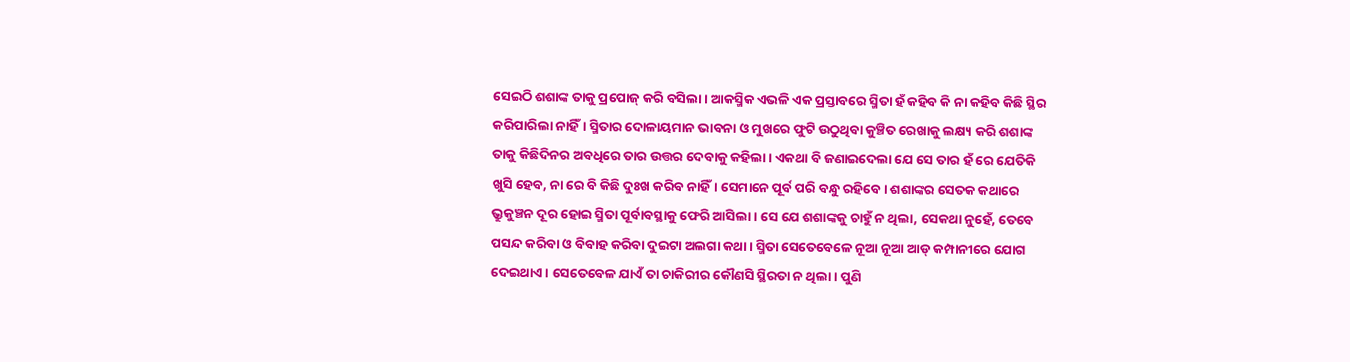ସେଇଠି ଶଶାଙ୍କ ତାକୁ ପ୍ରପୋଜ୍ କରି ବସିଲା। ଆକସ୍ମିକ ଏଭଳି ଏକ ପ୍ରସ୍ତାବରେ ସ୍ମିତା ହଁ କହିବ କି ନା କହିବ କିଛି ସ୍ଥିର କରିପାରିଲା ନାହିଁ। ସ୍ମିତାର ଦୋଳାୟମାନ ଭାବନା ଓ ମୁଖରେ ଫୁଟି ଉଠୁଥିବା କୁଞ୍ଚିତ ରେଖାକୁ ଲକ୍ଷ୍ୟ କରି ଶଶାଙ୍କ ତାକୁ କିଛିଦିନର ଅବଧିରେ ତାର ଉତ୍ତର ଦେବାକୁ କହିଲା। ଏକଥା ବି ଜଣାଇଦେଲା ଯେ ସେ ତାର ହଁ ରେ ଯେତିକି ଖୁସି ହେବ, ନା ରେ ବି କିଛି ଦୁଃଖ କରିବ ନାହିଁ। ସେମାନେ ପୂର୍ବ ପରି ବନ୍ଧୁ ରହିବେ। ଶଶାଙ୍କର ସେତକ କଥାରେ ଭ୍ରୁକୁଞ୍ଚନ ଦୂର ହୋଇ ସ୍ମିତା ପୂର୍ବାବସ୍ଥାକୁ ଫେରି ଆସିଲା। ସେ ଯେ ଶଶାଙ୍କକୁ ଚାହୁଁ ନ ଥିଲା, ସେକଥା ନୁହେଁ, ତେବେ ପସନ୍ଦ କରିବା ଓ ବିବାହ କରିବା ଦୁଇଟା ଅଲଗା କଥା। ସ୍ମିତା ସେତେବେଳେ ନୂଆ ନୂଆ ଆଡ୍ କମ୍ପାନୀରେ ଯୋଗ ଦେଇଥାଏ। ସେତେବେଳ ଯାଏଁ ତା ଚାକିରୀର କୌଣସି ସ୍ଥିରତା ନ ଥିଲା। ପୁଣି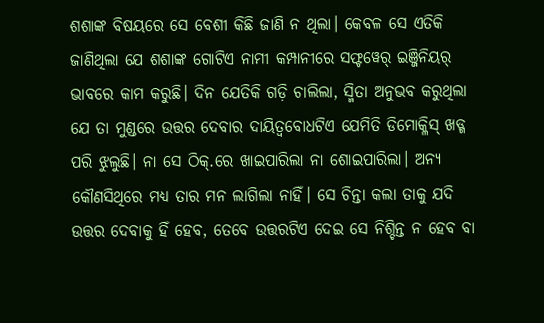ଶଶାଙ୍କ ବିଷୟରେ ସେ ବେଶୀ କିଛି ଜାଣି ନ ଥିଲା। କେବଳ ସେ ଏତିକି ଜାଣିଥିଲା ଯେ ଶଶାଙ୍କ ଗୋଟିଏ ନାମୀ କମ୍ପାନୀରେ ସଫ୍ଟୱେର୍ ଇଞ୍ଜିନିୟର୍ ଭାବରେ କାମ କରୁଛି। ଦିନ ଯେତିକି ଗଡ଼ି ଚାଲିଲା, ସ୍ମିତା ଅନୁଭବ କରୁଥିଲା ଯେ ତା ମୁଣ୍ଡରେ ଉତ୍ତର ଦେବାର ଦାୟିତ୍ୱବୋଧଟିଏ ଯେମିତି ଡିମୋକ୍ଳିସ୍ ଖଡ୍ଗ ପରି ଝୁଲୁଛି। ନା ସେ ଠିକ୍.ରେ ଖାଇପାରିଲା ନା ଶୋଇପାରିଲା। ଅନ୍ୟ କୌଣସିଥିରେ ମଧ୍ୟ ତାର ମନ ଲାଗିଲା ନାହିଁ। ସେ ଚିନ୍ତା କଲା ତାକୁ ଯଦି ଉତ୍ତର ଦେବାକୁ ହିଁ ହେବ, ତେବେ ଉତ୍ତରଟିଏ ଦେଇ ସେ ନିଶ୍ଚିନ୍ତ ନ ହେବ ବା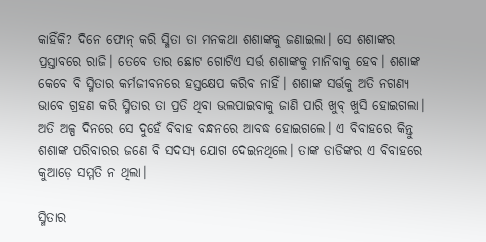କାହିଁକି? ଦିନେ ଫୋନ୍ କରି ସ୍ମିତା ତା ମନକଥା ଶଶାଙ୍କକୁ ଜଣାଇଲା। ସେ ଶଶାଙ୍କର ପ୍ରସ୍ତାବରେ ରାଜି। ତେବେ ତାର ଛୋଟ ଗୋଟିଏ ସର୍ତ୍ତ ଶଶାଙ୍କକୁ ମାନିବାକୁ ହେବ। ଶଶାଙ୍କ କେବେ ବି ସ୍ମିତାର କର୍ମଜୀବନରେ ହସ୍ତକ୍ଷେପ କରିବ ନାହିଁ। ଶଶାଙ୍କ ସର୍ତ୍ତକୁ ଅତି ନଗଣ୍ୟ ଭାବେ ଗ୍ରହଣ କରି ସ୍ମିତାର ତା ପ୍ରତି ଥିବା ଭଲପାଇବାକୁ ଜାଣି ପାରି ଖୁବ୍ ଖୁସି ହୋଇଗଲା। ଅତି ଅଳ୍ପ ଦିନରେ ସେ ଦୁହେଁ ବିବାହ ବନ୍ଧନରେ ଆବଦ୍ଧ ହୋଇଗଲେ। ଏ ବିବାହରେ କିନ୍ତୁ ଶଶାଙ୍କ ପରିବାରର ଜଣେ ବି ସଦସ୍ୟ ଯୋଗ ଦେଇନଥିଲେ। ତାଙ୍କ ଡାଡିଙ୍କର ଏ ବିବାହରେ କୁଆଡ଼େ ସମ୍ମତି ନ ଥିଲା।

ସ୍ମିତାର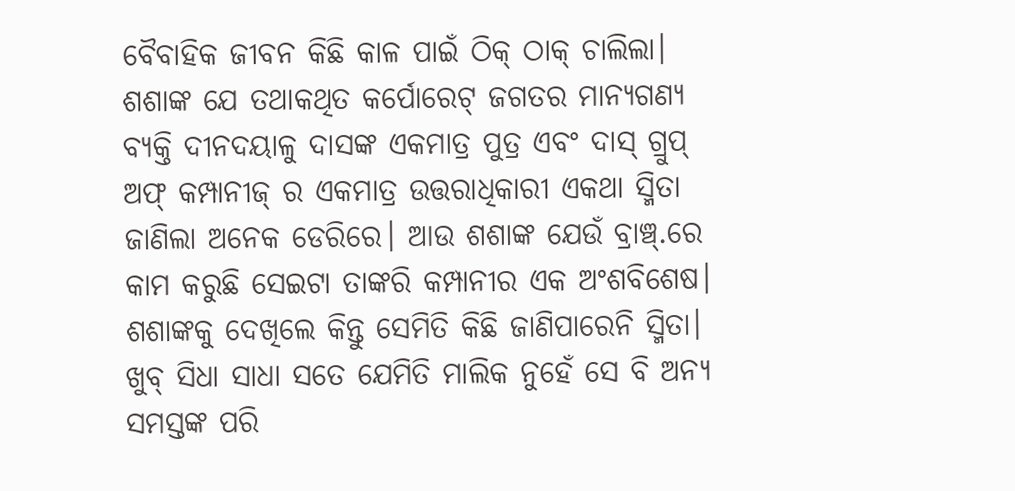ବୈବାହିକ ଜୀବନ କିଛି କାଳ ପାଇଁ ଠିକ୍ ଠାକ୍ ଚାଲିଲା। ଶଶାଙ୍କ ଯେ ତଥାକଥିତ କର୍ପୋରେଟ୍ ଜଗତର ମାନ୍ୟଗଣ୍ୟ ବ୍ୟକ୍ତି ଦୀନଦୟାଳୁ ଦାସଙ୍କ ଏକମାତ୍ର ପୁତ୍ର ଏବଂ ଦାସ୍ ଗ୍ରୁପ୍ ଅଫ୍ କମ୍ପାନୀଜ୍ ର ଏକମାତ୍ର ଉତ୍ତରାଧିକାରୀ ଏକଥା ସ୍ମିତା ଜାଣିଲା ଅନେକ ଡେରିରେ। ଆଉ ଶଶାଙ୍କ ଯେଉଁ ବ୍ରାଞ୍ଚ୍.ରେ କାମ କରୁଛି ସେଇଟା ତାଙ୍କରି କମ୍ପାନୀର ଏକ ଅଂଶବିଶେଷ। ଶଶାଙ୍କକୁ ଦେଖିଲେ କିନ୍ତୁ ସେମିତି କିଛି ଜାଣିପାରେନି ସ୍ମିତା। ଖୁବ୍ ସିଧା ସାଧା ସତେ ଯେମିତି ମାଲିକ ନୁହେଁ ସେ ବି ଅନ୍ୟ ସମସ୍ତଙ୍କ ପରି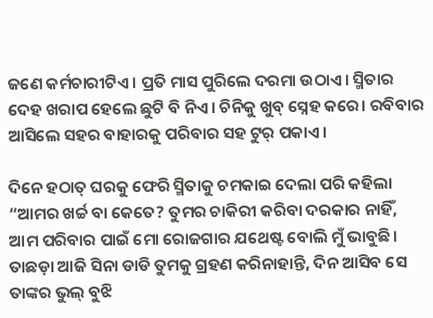ଜଣେ କର୍ମଚାରୀଟିଏ। ପ୍ରତି ମାସ ପୁରିଲେ ଦରମା ଉଠାଏ। ସ୍ମିତାର ଦେହ ଖରାପ ହେଲେ ଛୁଟି ବି ନିଏ। ଚିନିକୁ ଖୁବ୍ ସ୍ନେହ କରେ। ରବିବାର ଆସିଲେ ସହର ବାହାରକୁ ପରିବାର ସହ ଟୁର୍ ପକାଏ।

ଦିନେ ହଠାତ୍ ଘରକୁ ଫେରି ସ୍ମିତାକୁ ଚମକାଇ ଦେଲା ପରି କହିଲା “ଆମର ଖର୍ଚ୍ଚ ବା କେତେ? ତୁମର ଚାକିରୀ କରିବା ଦରକାର ନାହିଁ, ଆମ ପରିବାର ପାଇଁ ମୋ ରୋଜଗାର ଯଥେଷ୍ଟ ବୋଲି ମୁଁ ଭାବୁଛି। ତାଛଡ଼ା ଆଜି ସିନା ଡାଡି ତୁମକୁ ଗ୍ରହଣ କରିନାହାନ୍ତି, ଦିନ ଆସିବ ସେ ତାଙ୍କର ଭୁଲ୍ ବୁଝି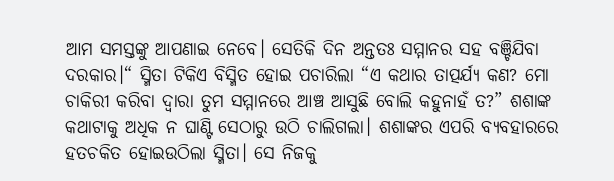ଆମ ସମସ୍ତଙ୍କୁ ଆପଣାଇ ନେବେ। ସେତିକି ଦିନ ଅନ୍ତତଃ ସମ୍ମାନର ସହ ବଞ୍ଚିଯିବା ଦରକାର।“ ସ୍ମିତା ଟିକିଏ ବିସ୍ମିତ ହୋଇ ପଚାରିଲା “ଏ କଥାର ତାତ୍ପର୍ଯ୍ୟ କଣ? ମୋ ଚାକିରୀ କରିବା ଦ୍ବାରା ତୁମ ସମ୍ମାନରେ ଆଞ୍ଚ ଆସୁଛି ବୋଲି କହୁନାହଁ ତ?” ଶଶାଙ୍କ କଥାଟାକୁ ଅଧିକ ନ ଘାଣ୍ଟି ସେଠାରୁ ଉଠି ଚାଲିଗଲା। ଶଶାଙ୍କର ଏପରି ବ୍ୟବହାରରେ ହତଚକିତ ହୋଇଉଠିଲା ସ୍ମିତା। ସେ ନିଜକୁ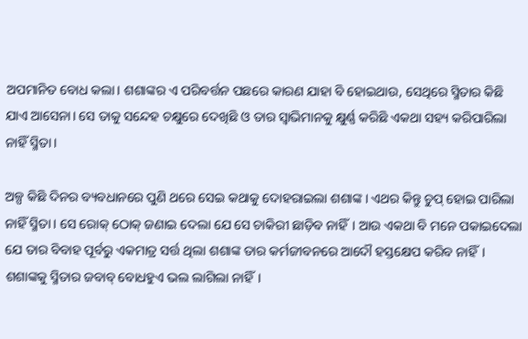ଅପମାନିତ ବୋଧ କଲା। ଶଶାଙ୍କର ଏ ପରିବର୍ତ୍ତନ ପଛରେ କାରଣ ଯାହା ବି ହୋଇଥାଉ, ସେଥିରେ ସ୍ମିତାର କିଛି ଯାଏ ଆସେନା। ସେ ତାକୁ ସନ୍ଦେହ ଚକ୍ଷୁରେ ଦେଖିଛି ଓ ତାର ସ୍ୱାଭିମାନକୁ କ୍ଷୁର୍ଣ୍ଣ କରିଛି ଏକଥା ସହ୍ୟ କରିପାରିଲା ନାହିଁ ସ୍ମିତା।

ଅଳ୍ପ କିଛି ଦିନର ବ୍ୟବଧାନରେ ପୁଣି ଥରେ ସେଇ କଥାକୁ ଦୋହରାଇଲା ଶଶାଙ୍କ। ଏଥର କିନ୍ତୁ ଚୁପ୍ ହୋଇ ପାରିଲା ନାହିଁ ସ୍ମିତା। ସେ ରୋକ୍ ଠୋକ୍ ଜଣାଇ ଦେଲା ଯେ ସେ ଚାକିରୀ ଛାଡ଼ିବ ନାହିଁ। ଆଉ ଏକଥା ବି ମନେ ପକାଇଦେଲା ଯେ ତାର ବିବାହ ପୂର୍ବରୁ ଏକମାତ୍ର ସର୍ତ୍ତ ଥିଲା ଶଶାଙ୍କ ତାର କର୍ମଜୀବନରେ ଆଦୌ ହସ୍ତକ୍ଷେପ କରିବ ନାହିଁ। ଶଶାଙ୍କକୁ ସ୍ମିତାର ଜବାବ୍ ବୋଧହୁଏ ଭଲ ଲାଗିଲା ନାହିଁ।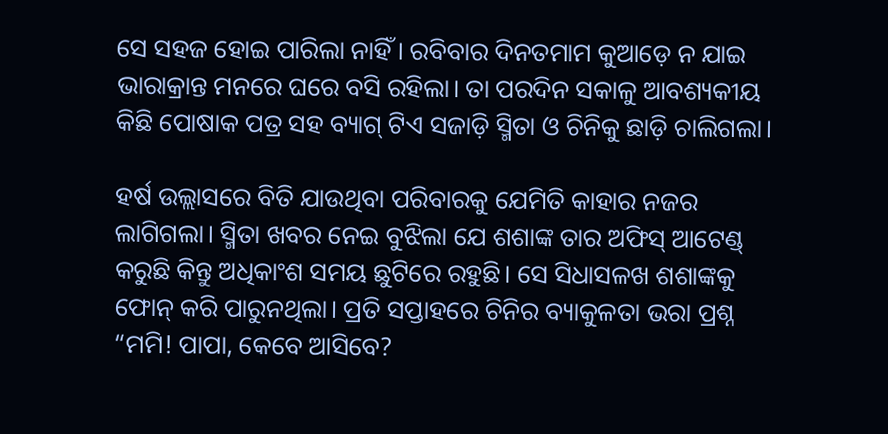ସେ ସହଜ ହୋଇ ପାରିଲା ନାହିଁ। ରବିବାର ଦିନତମାମ କୁଆଡ଼େ ନ ଯାଇ ଭାରାକ୍ରାନ୍ତ ମନରେ ଘରେ ବସି ରହିଲା। ତା ପରଦିନ ସକାଳୁ ଆବଶ୍ୟକୀୟ କିଛି ପୋଷାକ ପତ୍ର ସହ ବ୍ୟାଗ୍ ଟିଏ ସଜାଡ଼ି ସ୍ମିତା ଓ ଚିନିକୁ ଛାଡ଼ି ଚାଲିଗଲା।

ହର୍ଷ ଉଲ୍ଲାସରେ ବିତି ଯାଉଥିବା ପରିବାରକୁ ଯେମିତି କାହାର ନଜର ଲାଗିଗଲା। ସ୍ମିତା ଖବର ନେଇ ବୁଝିଲା ଯେ ଶଶାଙ୍କ ତାର ଅଫିସ୍ ଆଟେଣ୍ଡ୍ କରୁଛି କିନ୍ତୁ ଅଧିକାଂଶ ସମୟ ଛୁଟିରେ ରହୁଛି। ସେ ସିଧାସଳଖ ଶଶାଙ୍କକୁ ଫୋନ୍ କରି ପାରୁନଥିଲା। ପ୍ରତି ସପ୍ତାହରେ ଚିନିର ବ୍ୟାକୁଳତା ଭରା ପ୍ରଶ୍ନ “ମମି! ପାପା, କେବେ ଆସିବେ?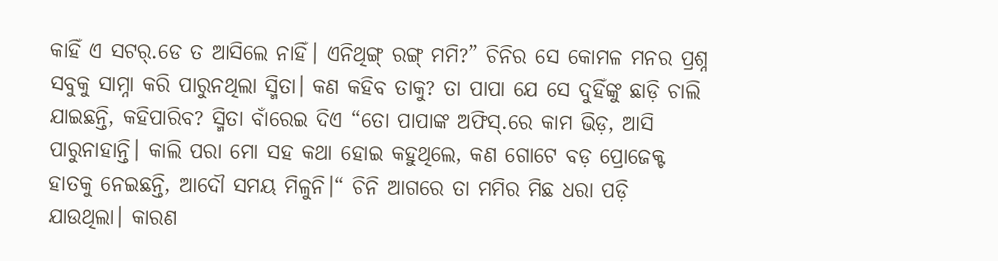କାହିଁ ଏ ସଟର୍.ଡେ ତ ଆସିଲେ ନାହିଁ। ଏନିଥିଙ୍ଗ୍ ରଙ୍ଗ୍ ମମି?” ଚିନିର ସେ କୋମଳ ମନର ପ୍ରଶ୍ନ ସବୁକୁ ସାମ୍ନା କରି ପାରୁନଥିଲା ସ୍ମିତା। କଣ କହିବ ତାକୁ? ତା ପାପା ଯେ ସେ ଦୁହିଁଙ୍କୁ ଛାଡ଼ି ଚାଲି ଯାଇଛନ୍ତି, କହିପାରିବ? ସ୍ମିତା ବାଁରେଇ ଦିଏ “ତୋ ପାପାଙ୍କ ଅଫିସ୍.ରେ କାମ ଭିଡ଼, ଆସି ପାରୁନାହାନ୍ତି। କାଲି ପରା ମୋ ସହ କଥା ହୋଇ କହୁଥିଲେ, କଣ ଗୋଟେ ବଡ଼ ପ୍ରୋଜେକ୍ଟ ହାତକୁ ନେଇଛନ୍ତି, ଆଦୌ ସମୟ ମିଳୁନି।“ ଚିନି ଆଗରେ ତା ମମିର ମିଛ ଧରା ପଡ଼ି ଯାଉଥିଲା। କାରଣ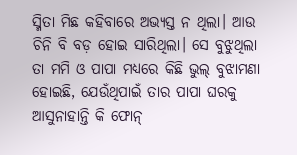ସ୍ମିତା ମିଛ କହିବାରେ ଅଭ୍ୟସ୍ତ ନ ଥିଲା। ଆଉ ଚିନି ବି ବଡ଼ ହୋଇ ସାରିଥିଲା। ସେ ବୁଝୁଥିଲା ତା ମମି ଓ ପାପା ମଧ୍ୟରେ କିଛି ଭୁଲ୍ ବୁଝାମଣା ହୋଇଛି, ଯେଉଁଥିପାଇଁ ତାର ପାପା ଘରକୁ ଆସୁନାହାନ୍ତି କି ଫୋନ୍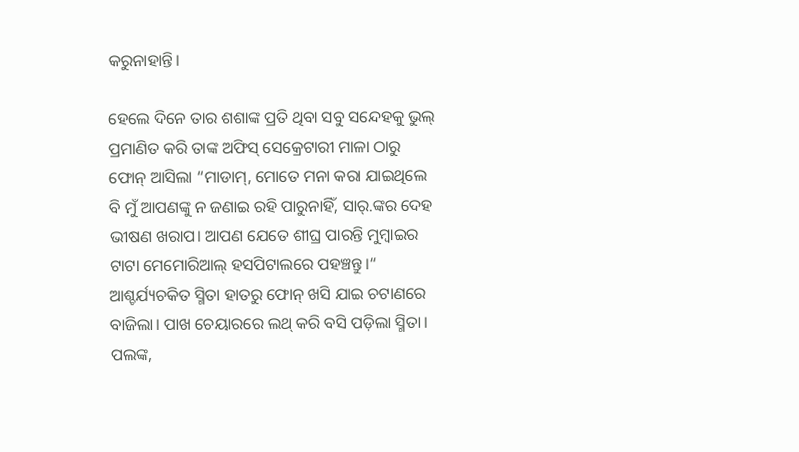କରୁନାହାନ୍ତି।

ହେଲେ ଦିନେ ତାର ଶଶାଙ୍କ ପ୍ରତି ଥିବା ସବୁ ସନ୍ଦେହକୁ ଭୁଲ୍ ପ୍ରମାଣିତ କରି ତାଙ୍କ ଅଫିସ୍ ସେକ୍ରେଟାରୀ ମାଳା ଠାରୁ ଫୋନ୍ ଆସିଲା “ମାଡାମ୍, ମୋତେ ମନା କରା ଯାଇଥିଲେ ବି ମୁଁ ଆପଣଙ୍କୁ ନ ଜଣାଇ ରହି ପାରୁନାହିଁ, ସାର୍.ଙ୍କର ଦେହ ଭୀଷଣ ଖରାପ। ଆପଣ ଯେତେ ଶୀଘ୍ର ପାରନ୍ତି ମୁମ୍ବାଇର ଟାଟା ମେମୋରିଆଲ୍ ହସପିଟାଲରେ ପହଞ୍ଚନ୍ତୁ।“ ଆଶ୍ଚର୍ଯ୍ୟଚକିତ ସ୍ମିତା ହାତରୁ ଫୋନ୍ ଖସି ଯାଇ ଚଟାଣରେ ବାଜିଲା। ପାଖ ଚେୟାରରେ ଲଥ୍ କରି ବସି ପଡ଼ିଲା ସ୍ମିତା। ପଲଙ୍କ,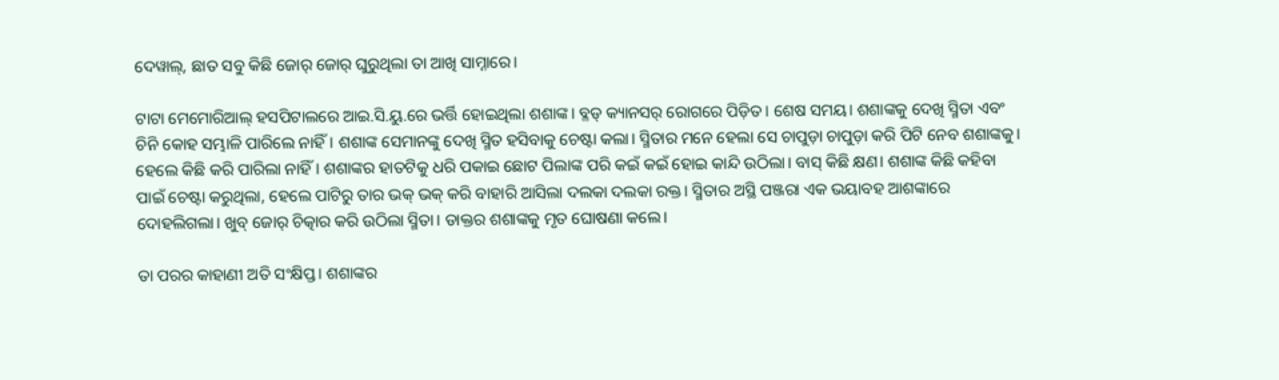ଦେୱାଲ୍, ଛାତ ସବୁ କିଛି ଜୋର୍ ଜୋର୍ ଘୁରୁଥିଲା ତା ଆଖି ସାମ୍ନାରେ।

ଟାଟା ମେମୋରିଆଲ୍ ହସପିଟାଲରେ ଆଇ.ସି.ୟୁ.ରେ ଭର୍ତ୍ତି ହୋଇଥିଲା ଶଶାଙ୍କ। ବ୍ଳଡ୍ କ୍ୟାନସର୍ ରୋଗରେ ପିଡ଼ିତ। ଶେଷ ସମୟ। ଶଶାଙ୍କକୁ ଦେଖି ସ୍ମିତା ଏବଂ ଚିନି କୋହ ସମ୍ଭାଳି ପାରିଲେ ନାହିଁ। ଶଶାଙ୍କ ସେମାନଙ୍କୁ ଦେଖି ସ୍ମିତ ହସିବାକୁ ଚେଷ୍ଟା କଲା। ସ୍ମିତାର ମନେ ହେଲା ସେ ଚାପୁଡ଼ା ଚାପୁଡ଼ା କରି ପିଟି ନେବ ଶଶାଙ୍କକୁ। ହେଲେ କିଛି କରି ପାରିଲା ନାହିଁ। ଶଶାଙ୍କର ହାତଟିକୁ ଧରି ପକାଇ ଛୋଟ ପିଲାଙ୍କ ପରି କଇଁ କଇଁ ହୋଇ କାନ୍ଦି ଉଠିଲା। ବାସ୍ କିଛି କ୍ଷଣ। ଶଶାଙ୍କ କିଛି କହିବା ପାଇଁ ଚେଷ୍ଟା କରୁଥିଲା, ହେଲେ ପାଟିରୁ ତାର ଭକ୍ ଭକ୍ କରି ବାହାରି ଆସିଲା ଦଲକା ଦଲକା ରକ୍ତ। ସ୍ମିତାର ଅସ୍ଥି ପଞ୍ଜରା ଏକ ଭୟାବହ ଆଶଙ୍କାରେ ଦୋହଲିଗଲା। ଖୁବ୍ ଜୋର୍ ଚିତ୍କାର କରି ଉଠିଲା ସ୍ମିତା। ଡାକ୍ତର ଶଶାଙ୍କକୁ ମୃତ ଘୋଷଣା କଲେ।

ତା ପରର କାହାଣୀ ଅତି ସଂକ୍ଷିପ୍ତ। ଶଶାଙ୍କର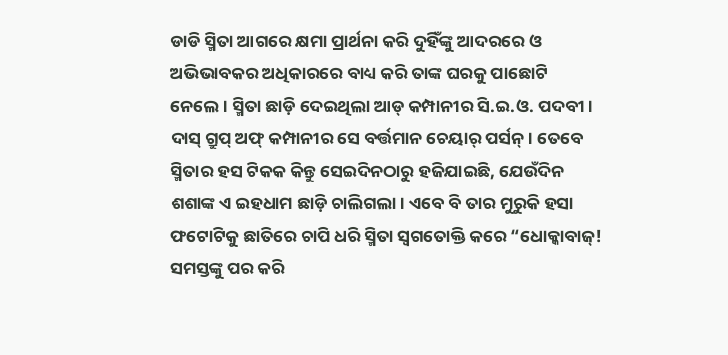ଡାଡି ସ୍ମିତା ଆଗରେ କ୍ଷମା ପ୍ରାର୍ଥନା କରି ଦୁହିଁଙ୍କୁ ଆଦରରେ ଓ ଅଭିଭାବକର ଅଧିକାରରେ ବାଧ୍ୟ କରି ତାଙ୍କ ଘରକୁ ପାଛୋଟି ନେଲେ। ସ୍ମିତା ଛାଡ଼ି ଦେଇଥିଲା ଆଡ୍ କମ୍ପାନୀର ସି.ଇ.ଓ. ପଦବୀ। ଦାସ୍ ଗ୍ରୁପ୍ ଅଫ୍ କମ୍ପାନୀର ସେ ବର୍ତ୍ତମାନ ଚେୟାର୍ ପର୍ସନ୍। ତେବେ ସ୍ମିତାର ହସ ଟିକକ କିନ୍ତୁ ସେଇଦିନଠାରୁ ହଜିଯାଇଛି, ଯେଉଁଦିନ ଶଶାଙ୍କ ଏ ଇହଧାମ ଛାଡ଼ି ଚାଲିଗଲା। ଏବେ ବି ତାର ମୁରୁକି ହସା ଫଟୋଟିକୁ ଛାତିରେ ଚାପି ଧରି ସ୍ମିତା ସ୍ୱଗତୋକ୍ତି କରେ “ଧୋକ୍କାବାଜ୍! ସମସ୍ତଙ୍କୁ ପର କରି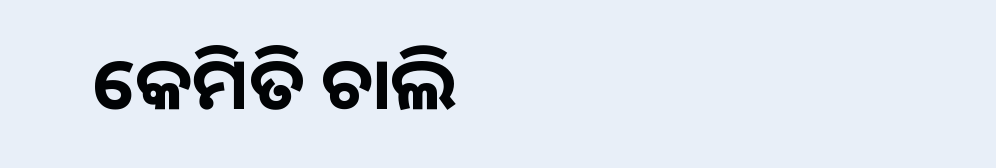କେମିତି ଚାଲି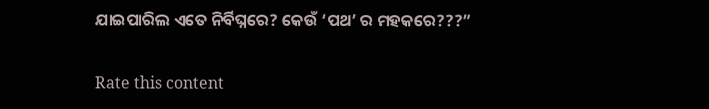ଯାଇପାରିଲ ଏତେ ନିର୍ବିଘ୍ନରେ? କେଉଁ ‘ପଥ’ ର ମହକରେ???”


Rate this content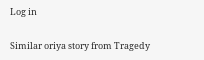Log in

Similar oriya story from Tragedy